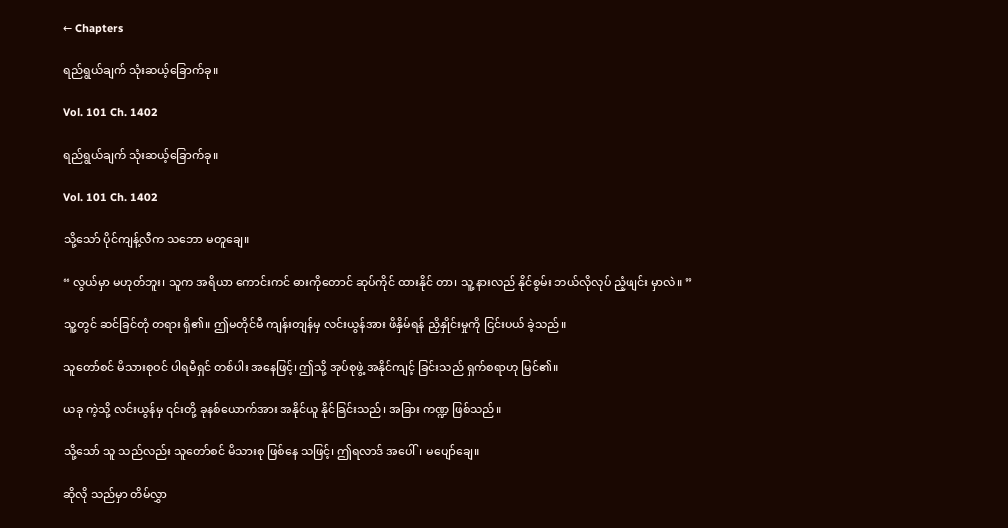← Chapters

ရည်ရွယ်ချက် သုံးဆယ့်ခြောက်ခု။

Vol. 101 Ch. 1402

ရည်ရွယ်ချက် သုံးဆယ့်ခြောက်ခု။

Vol. 101 Ch. 1402

သို့သော် ပိုင်ကျန့်လီက သဘော မတူချေ။

“ လွယ်မှာ မဟုတ်ဘူး၊ သူက အရိယာ ကောင်းကင် ဓားကိုတောင် ဆုပ်ကိုင် ထားနိုင် တာ၊ သူ့ နားလည် နိုင်စွမ်း ဘယ်လိုလုပ် ညံ့ဖျင်း မှာလဲ။ ”

သူ့တွင် ဆင်ခြင်တုံ တရား ရှိ၏။ ဤမတိုင်မီ ကျန်းတျန်မှ လင်းယွန်အား ဖိနှိမ်ရန် ညှိနှိုင်းမှုကို ငြင်းပယ် ခဲ့သည်။

သူတော်စင် မိသားစုဝင် ပါရမီရှင် တစ်ပါး အနေဖြင့်၊ ဤသို့ အုပ်စုဖွဲ့ အနိုင်ကျင့် ခြင်းသည် ရှက်စရာဟု မြင်၏။

ယခု ကဲ့သို့ လင်းယွန်မှ ၎င်းတို့ ခုနစ်ယောက်အား အနိုင်ယူ နိုင်ခြင်းသည်၊ အခြား ကဏ္ဍ ဖြစ်သည်။

သို့သော် သူ သည်လည်း သူတော်စင် မိသားစု ဖြစ်နေ သဖြင့်၊ ဤရလာဒ် အပေါ်၊ မပျော်ချေ။

ဆိုလို သည်မှာ တိမ်လွှာ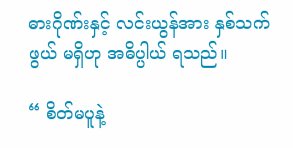ဓားဂိုဏ်းနှင့် လင်းယွန်အား နှစ်သက်ဖွယ် မရှိဟု အဓိပ္ပါယ် ရသည်။

“ စိတ်မပူနဲ့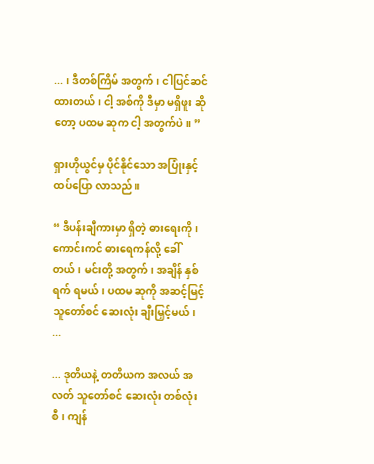... ၊ ဒီတစ်ကြိမ် အတွက်၊ ငါပြင်ဆင် ထားတယ်၊ ငါ့ အစ်ကို ဒီမှာ မရှိဖူး ဆိုတော့ ပထမ ဆုက ငါ့ အတွက်ပဲ။ ”

ရှားဟိုယွင်မှ ပိုင်နိုင်သော အပြုံးနှင့် ထပ်ပြော လာသည်။

“ ဒီပန်းချီကားမှာ ရှိတဲ့ ဓားရေးကို၊ ကောင်းကင် ဓားရေကန်လို့ ခေါ်တယ်၊ မင်းတို့ အတွက်၊ အချိန် နှစ်ရက် ရမယ်၊ ပထမ ဆုကို အဆင့်မြင့် သူတော်စင် ဆေးလုံး ချီးမြှင့်မယ်၊ ...

... ဒုတိယနဲ့ တတိယက အလယ် အလတ် သူတော်စင် ဆေးလုံး တစ်လုံးစီ၊ ကျန်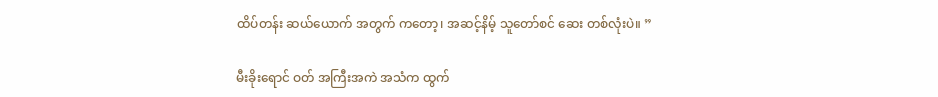ထိပ်တန်း ဆယ်ယောက် အတွက် ကတော့၊ အဆင့်နိမ့် သူတော်စင် ဆေး တစ်လုံးပဲ။ ”

မီးခိုးရောင် ဝတ် အကြီးအကဲ အသံက ထွက်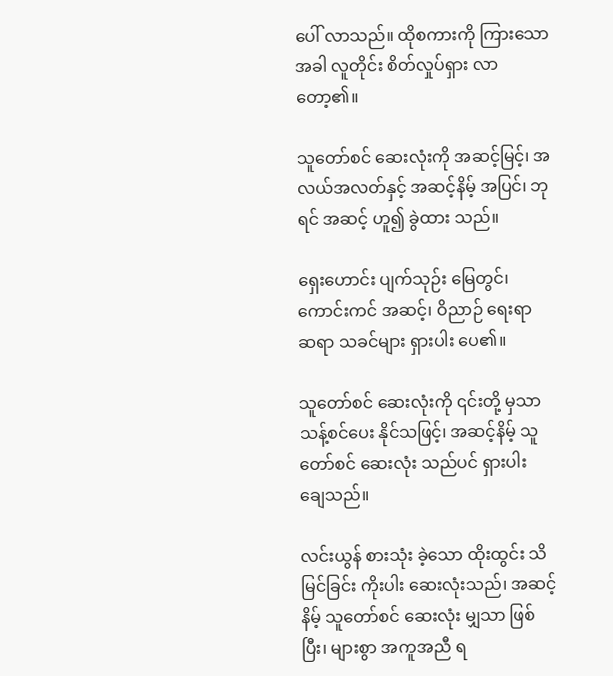ပေါ် လာသည်။ ထိုစကားကို ကြားသော အခါ လူတိုင်း စိတ်လှုပ်ရှား လာ တော့၏။

သူတော်စင် ဆေးလုံးကို အဆင့်မြင့်၊ အလယ်အလတ်နှင့် အဆင့်နိမ့် အပြင်၊ ဘုရင် အဆင့် ဟူ၍ ခွဲထား သည်။

ရှေးဟောင်း ပျက်သုဉ်း မြေတွင်၊ ကောင်းကင် အဆင့်၊ ဝိညာဉ် ရေးရာ ဆရာ သခင်များ ရှားပါး ပေ၏။

သူတော်စင် ဆေးလုံးကို ၎င်းတို့ မှသာ သန့်စင်ပေး နိုင်သဖြင့်၊ အဆင့်နိမ့် သူတော်စင် ဆေးလုံး သည်ပင် ရှားပါး ချေသည်။

လင်းယွန် စားသုံး ခဲ့သော ထိုးထွင်း သိမြင်ခြင်း ကိုးပါး ဆေးလုံးသည်၊ အဆင့်နိမ့် သူတော်စင် ဆေးလုံး မျှသာ ဖြစ်ပြီး၊ များစွာ အကူအညီ ရ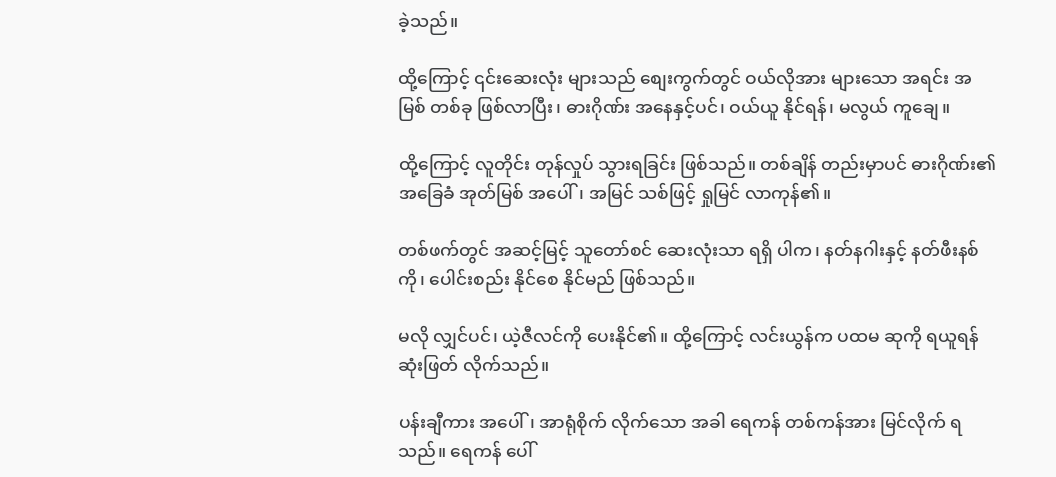ခဲ့သည်။

ထို့ကြောင့် ၎င်းဆေးလုံး များသည် စျေးကွက်တွင် ဝယ်လိုအား များသော အရင်း အမြစ် တစ်ခု ဖြစ်လာပြီး၊ ဓားဂိုဏ်း အနေနှင့်ပင်၊ ဝယ်ယူ နိုင်ရန်၊ မလွယ် ကူချေ။

ထို့ကြောင့် လူတိုင်း တုန်လှုပ် သွားရခြင်း ဖြစ်သည်။ တစ်ချိန် တည်းမှာပင် ဓားဂိုဏ်း၏ အခြေခံ အုတ်မြစ် အပေါ်၊ အမြင် သစ်ဖြင့် ရှုမြင် လာကုန်၏။

တစ်ဖက်တွင် အဆင့်မြင့် သူတော်စင် ဆေးလုံးသာ ရရှိ ပါက၊ နတ်နဂါးနှင့် နတ်ဖီးနစ် ကို၊ ပေါင်းစည်း နိုင်စေ နိုင်မည် ဖြစ်သည်။

မလို လျှင်ပင်၊ ယဲ့ဇီလင်ကို ပေးနိုင်၏။ ထို့ကြောင့် လင်းယွန်က ပထမ ဆုကို ရယူရန် ဆုံးဖြတ် လိုက်သည်။

ပန်းချီကား အပေါ်၊ အာရုံစိုက် လိုက်သော အခါ ရေကန် တစ်ကန်အား မြင်လိုက် ရသည်။ ရေကန် ပေါ်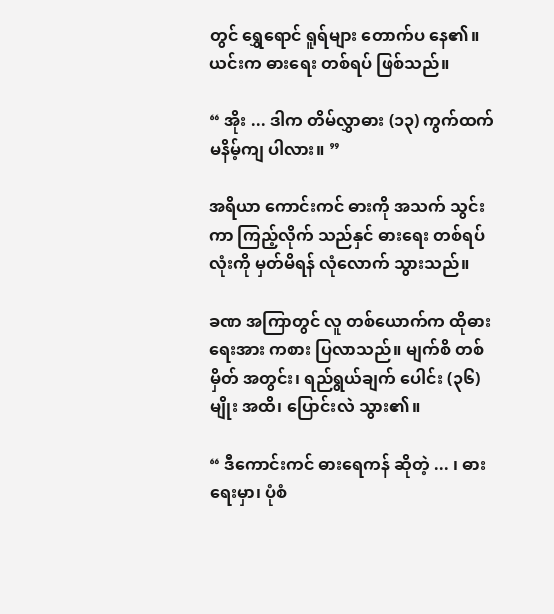တွင် ရွှေရောင် ရူရ်များ တောက်ပ နေ၏။ ယင်းက ဓားရေး တစ်ရပ် ဖြစ်သည်။

“ အိုး ... ဒါက တိမ်လွှာဓား (၁၃) ကွက်ထက် မနိမ့်ကျ ပါလား။ ”

အရိယာ ကောင်းကင် ဓားကို အသက် သွင်းကာ ကြည့်လိုက် သည်နှင် ဓားရေး တစ်ရပ် လုံးကို မှတ်မိရန် လုံလောက် သွားသည်။

ခဏ အကြာတွင် လူ တစ်ယောက်က ထိုဓားရေးအား ကစား ပြလာသည်။ မျက်စိ တစ်မှိတ် အတွင်း၊ ရည်ရွယ်ချက် ပေါင်း (၃၆) မျိုး အထိ၊ ပြောင်းလဲ သွား၏။

“ ဒီကောင်းကင် ဓားရေကန် ဆိုတဲ့ ... ၊ ဓားရေးမှာ၊ ပုံစံ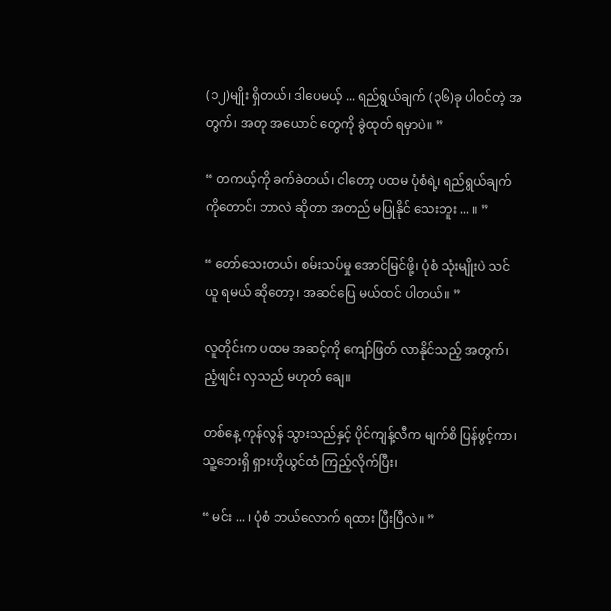(၁၂)မျိုး ရှိတယ်၊ ဒါပေမယ့် ... ရည်ရွယ်ချက် (၃၆)ခု ပါဝင်တဲ့ အတွက်၊ အတု အယောင် တွေကို ခွဲထုတ် ရမှာပဲ။ ”

“ တကယ့်ကို ခက်ခဲတယ်၊ ငါတော့ ပထမ ပုံစံရဲ့၊ ရည်ရွယ်ချက် ကိုတောင်၊ ဘာလဲ ဆိုတာ အတည် မပြုနိုင် သေးဘူး ... ။ ”

“ တော်သေးတယ်၊ စမ်းသပ်မှု အောင်မြင်ဖို့၊ ပုံစံ သုံးမျိုးပဲ သင်ယူ ရမယ် ဆိုတော့၊ အဆင်ပြေ မယ်ထင် ပါတယ်။ ”

လူတိုင်းက ပထမ အဆင့်ကို ကျော်ဖြတ် လာနိုင်သည့် အတွက်၊ ညံ့ဖျင်း လှသည် မဟုတ် ချေ။

တစ်နေ့ ကုန်လွန် သွားသည်နှင့် ပိုင်ကျန့်လီက မျက်စိ ပြန်ဖွင့်ကာ၊ သူ့ဘေးရှိ ရှားဟိုယွင်ထံ ကြည့်လိုက်ပြီး၊

“ မင်း ... ၊ ပုံစံ ဘယ်လောက် ရထား ပြီးပြီလဲ။ ”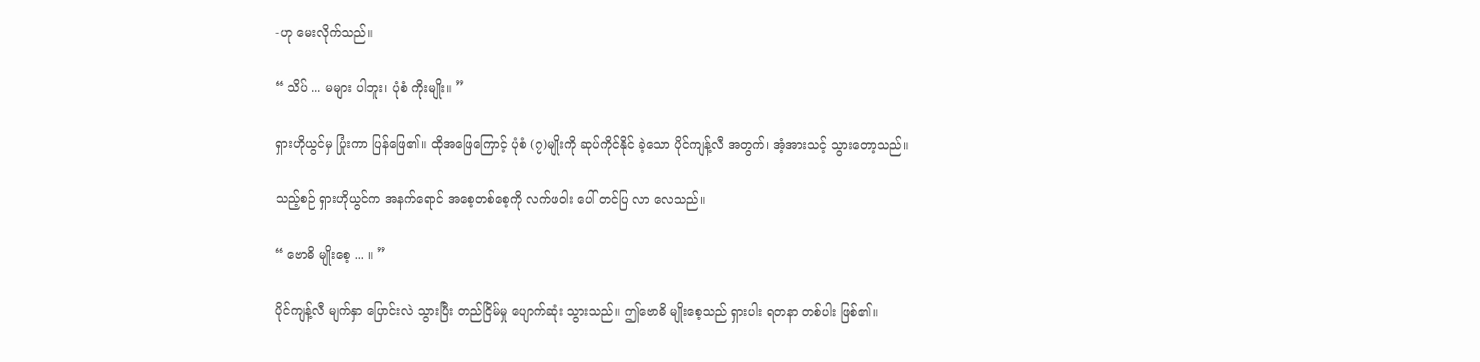-ဟု မေးလိုက်သည်။

“ သိပ် ... မများ ပါဘူး၊ ပုံစံ ကိုးမျိုး။ ”

ရှားဟိုယွင်မှ ပြုံးကာ ပြန်ဖြေ၏။ ထိုအဖြေကြောင့် ပုံစံ (၇)မျိုးကို ဆုပ်ကိုင်နိုင် ခဲ့သော ပိုင်ကျန့်လီ အတွက်၊ အံ့အားသင့် သွားတော့သည်။

သည့်စဉ် ရှားဟိုယွင်က အနက်ရောင် အစေ့တစ်စေ့ကို လက်ဖဝါး ပေါ် တင်ပြ လာ လေသည်။

“ ဗောဓိ မျိုးစေ့ ... ။ ”

ပိုင်ကျန့်လီ မျက်နှာ ပြောင်းလဲ သွားပြီး တည်ငြိမ်မှု ပျောက်ဆုံး သွားသည်။ ဤဗောဓိ မျိုးစေ့သည် ရှားပါး ရတနာ တစ်ပါး ဖြစ်၏။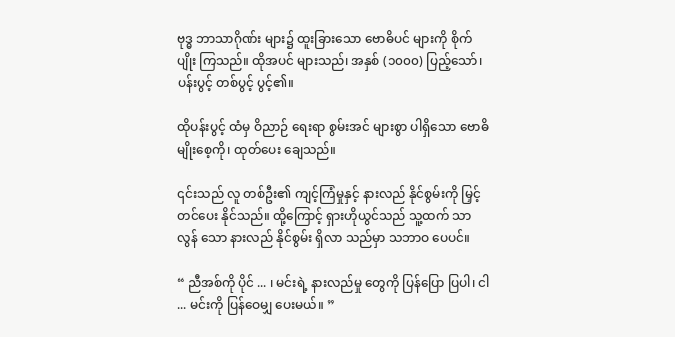ဗုဒ္ဓ ဘာသာဂိုဏ်း များ၌ ထူးခြားသော ဗောဓိပင် များကို စိုက်ပျိုး ကြသည်။ ထိုအပင် များသည်၊ အနှစ် (၁၀၀၀) ပြည့်သော်၊ ပန်းပွင့် တစ်ပွင့် ပွင့်၏။

ထိုပန်းပွင့် ထံမှ ဝိညာဉ် ရေးရာ စွမ်းအင် များစွာ ပါရှိသော ဗောဓိ မျိုးစေ့ကို၊ ထုတ်ပေး ချေသည်။

၎င်းသည် လူ တစ်ဦး၏ ကျင့်ကြံမှုနှင့် နားလည် နိုင်စွမ်းကို မြှင့်တင်ပေး နိုင်သည်။ ထို့ကြောင့် ရှားဟိုယွင်သည် သူ့ထက် သာလွန် သော နားလည် နိုင်စွမ်း ရှိလာ သည်မှာ သဘာဝ ပေပင်။

“ ညီအစ်ကို ပိုင် ... ၊ မင်းရဲ့ နားလည်မှု တွေကို ပြန်ပြော ပြပါ၊ ငါ ... မင်းကို ပြန်ဝေမျှ ပေးမယ်။ ”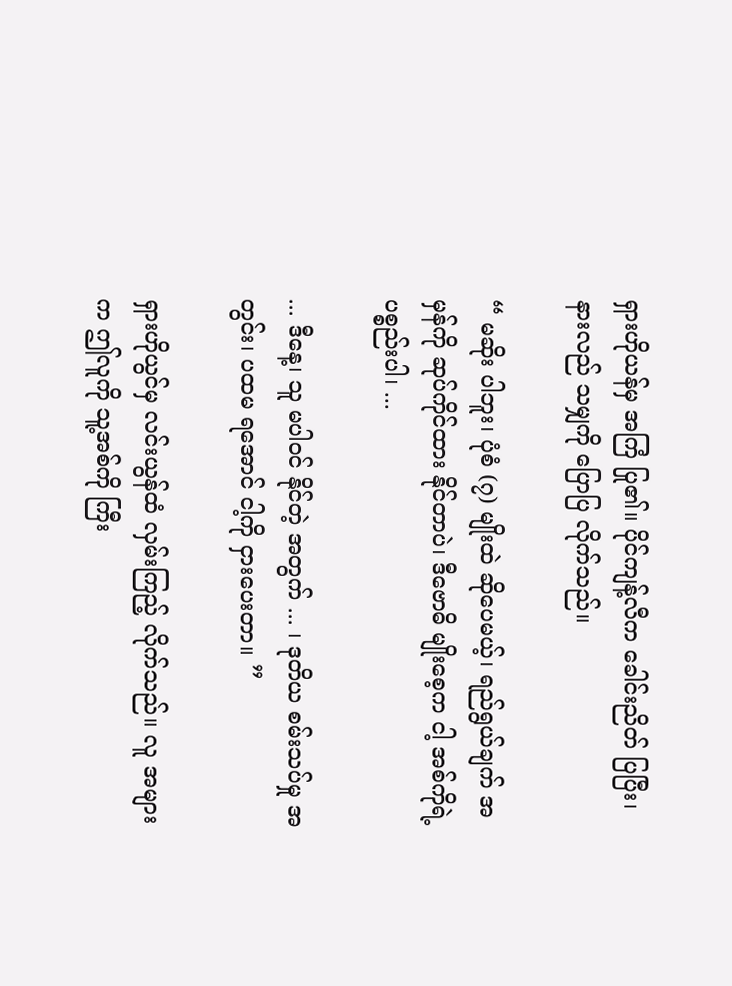ရှားဟိုယန်မှ အကြံ ပြု၏။ ပိုင်ကျန့်လီက ခေါင်းညိတ် ပြပြီး၊ နားလည် သမျှကို ပြောပြ လိုက်သည်။

“ မဆိုး ပါဘူး၊ ပုံစံ (၇) မျိုးထဲ ဆိုပေမယ့်၊ ရည်ရွယ်ချက် အမှန်ကို ဆုပ်ကိုင်ထား နိုင်တာပဲ၊ ဒီဗောဓိ မျိုးစေ့က ငါ့ အစ်ကိုရဲ့ ပစ္စည်းပါ၊ ...

... ဒီနေ့၊ သူ မပါဝင် နိုင်တဲ့ အတွက် ... ၊ ဒုတိယ စမ်းသပ်မှု အတွင်း၊ ပထမ ရအောင် ငါ့ကို ငှားပေးတာ။ ”

ရှားဟိုယွင်မှ လင်းယွန်ထံ လှမ်းကြည့် လိုက်သည်။ လူ အများက ဤလူကို သူ့အစ်ကို ကြီး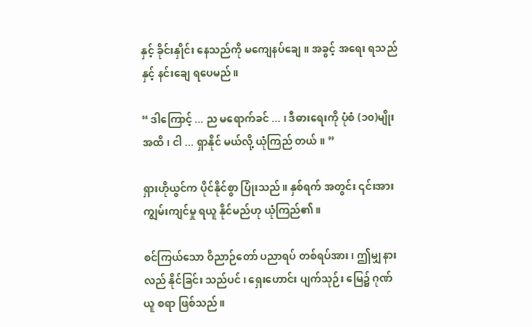နှင့် ခိုင်းနှိုင်း နေသည်ကို မကျေနပ်ချေ။ အခွင့် အရေး ရသည်နှင့် နင်းချေ ရပေမည်။

“ ဒါကြောင့် ... ည မရောက်ခင် ... ၊ ဒီဓားရေးကို ပုံစံ (၁၀)မျိုး အထိ၊ ငါ ... ရှာနိုင် မယ်လို့ ယုံကြည် တယ်။ ”

ရှားဟိုယွင်က ပိုင်နိုင်စွာ ပြုံးသည်။ နှစ်ရက် အတွင်း ၎င်းအား ကျွမ်းကျင်မှု ရယူ နိုင်မည်ဟု ယုံကြည်၏။

စင်ကြယ်သော ဝိညာဉ်တော် ပညာရပ် တစ်ရပ်အား၊ ဤမျှ နားလည် နိုင်ခြင်း သည်ပင်၊ ရှေးဟောင်း ပျက်သုဉ်း မြေ၌ ဂုဏ်ယူ စရာ ဖြစ်သည်။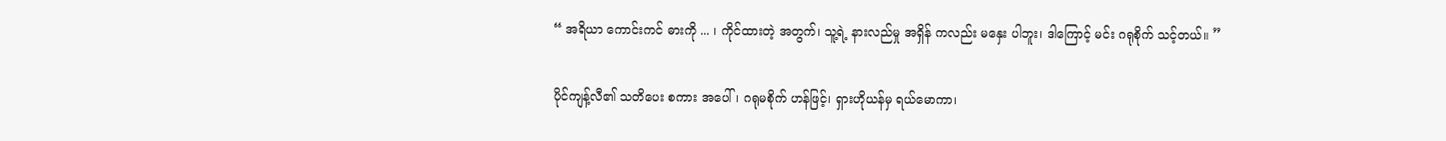“ အရိယာ ကောင်းကင် ဓားကို ... ၊ ကိုင်ထားတဲ့ အတွက်၊ သူ့ရဲ့ နားလည်မှု အရှိန် ကလည်း မနှေး ပါဘူး၊ ဒါကြောင့် မင်း ဂရုစိုက် သင့်တယ်။ ”

ပိုင်ကျန့်လီ၏ သတိပေး စကား အပေါ်၊ ဂရုမစိုက် ဟန်ဖြင့်၊ ရှားဟိုယန်မှ ရယ်မောကာ၊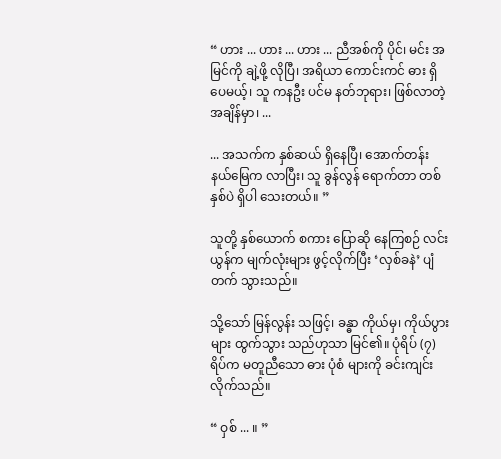“ ဟား ... ဟား ... ဟား ... ညီအစ်ကို ပိုင်၊ မင်း အမြင်ကို ချဲ့ဖို့ လိုပြီ၊ အရိယာ ကောင်းကင် ဓား ရှိပေမယ့်၊ သူ ကနဦး ပင်မ နတ်ဘုရား၊ ဖြစ်လာတဲ့ အချိန်မှာ၊ ...

... အသက်က နှစ်ဆယ် ရှိနေပြီ၊ အောက်တန်း နယ်မြေက လာပြီး၊ သူ ခွန်လွန် ရောက်တာ တစ်နှစ်ပဲ ရှိပါ သေးတယ်။ ”

သူတို့ နှစ်ယောက် စကား ပြောဆို နေကြစဉ် လင်းယွန်က မျက်လုံးများ ဖွင့်လိုက်ပြီး ‘လှစ်ခနဲ’ ပျံတက် သွားသည်။

သို့သော် မြန်လွန်း သဖြင့်၊ ခန္ဓာ ကိုယ်မှ၊ ကိုယ်ပွားများ ထွက်သွား သည်ဟုသာ မြင်၏။ ပုံရိပ် (၇) ရိပ်က မတူညီသော ဓား ပုံစံ များကို ခင်းကျင်း လိုက်သည်။

“ ဝှစ် ... ။ ”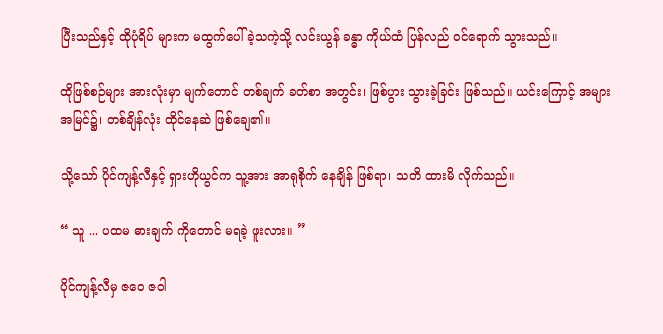ပြီးသည်နှင့် ထိုပုံရိပ် များက မထွက်ပေါ် ခဲ့သကဲ့သို့ လင်းယွန် ခန္ဓာ ကိုယ်ထံ ပြန်လည် ဝင်ရောက် သွားသည်။

ထိုဖြစ်စဉ်များ အားလုံးမှာ မျက်တောင် တစ်ချက် ခတ်စာ အတွင်း၊ ဖြစ်ပွား သွားခဲ့ခြင်း ဖြစ်သည်။ ယင်းကြောင့် အများ အမြင်၌၊ တစ်ချိန်လုံး ထိုင်နေဆဲ ဖြစ်ချေ၏။

သို့သော် ပိုင်ကျန့်လီနှင့် ရှားဟိုယွင်က သူ့အား အာရုစိုက် နေချိန် ဖြစ်ရာ၊ သတိ ထားမိ လိုက်သည်။

“ သူ ... ပထမ ဓားချက် ကိုတောင် မရခဲ့ ဖူးလား။ ”

ပိုင်ကျန့်လီမှ ဇဝေ ဇဝါ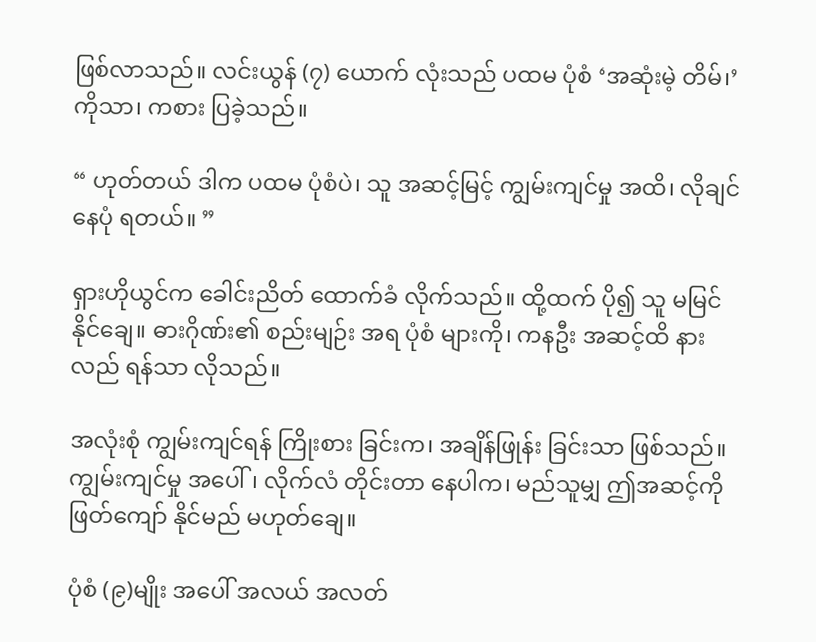ဖြစ်လာသည်။ လင်းယွန် (၇) ယောက် လုံးသည် ပထမ ပုံစံ ‘အဆုံးမဲ့ တိမ်၊’ ကိုသာ၊ ကစား ပြခဲ့သည်။

“ ဟုတ်တယ် ဒါက ပထမ ပုံစံပဲ၊ သူ အဆင့်မြင့် ကျွမ်းကျင်မှု အထိ၊ လိုချင် နေပုံ ရတယ်။ ”

ရှားဟိုယွင်က ခေါင်းညိတ် ထောက်ခံ လိုက်သည်။ ထို့ထက် ပို၍ သူ မမြင် နိုင်ချေ။ ဓားဂိုဏ်း၏ စည်းမျဉ်း အရ ပုံစံ များကို၊ ကနဦး အဆင့်ထိ နားလည် ရန်သာ လိုသည်။

အလုံးစုံ ကျွမ်းကျင်ရန် ကြိုးစား ခြင်းက၊ အချိန်ဖြုန်း ခြင်းသာ ဖြစ်သည်။ ကျွမ်းကျင်မှု အပေါ်၊ လိုက်လံ တိုင်းတာ နေပါက၊ မည်သူမျှ ဤအဆင့်ကို ဖြတ်ကျော် နိုင်မည် မဟုတ်ချေ။

ပုံစံ (၉)မျိုး အပေါ် အလယ် အလတ်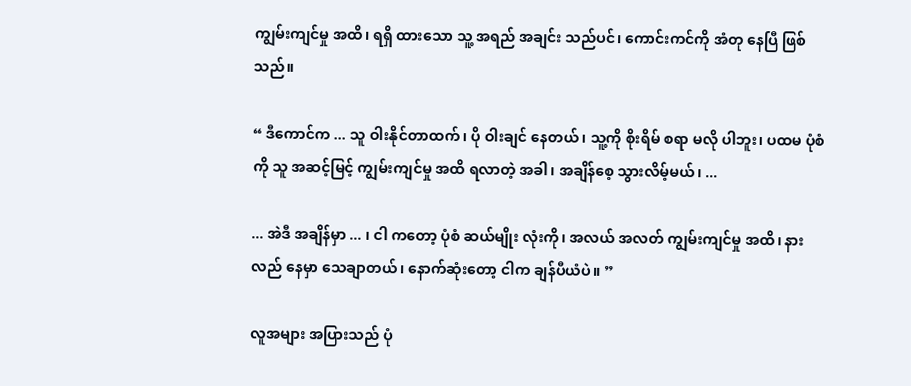ကျွမ်းကျင်မှု အထိ၊ ရရှိ ထားသော သူ့ အရည် အချင်း သည်ပင်၊ ကောင်းကင်ကို အံတု နေပြီ ဖြစ်သည်။

“ ဒီကောင်က ... သူ ဝါးနိုင်တာထက်၊ ပို ဝါးချင် နေတယ်၊ သူ့ကို စိုးရိမ် စရာ မလို ပါဘူး၊ ပထမ ပုံစံကို သူ အဆင့်မြင့် ကျွမ်းကျင်မှု အထိ ရလာတဲ့ အခါ၊ အချိန်စေ့ သွားလိမ့်မယ်၊ ...

... အဲဒီ အချိန်မှာ ... ၊ ငါ ကတော့ ပုံစံ ဆယ်မျိုး လုံးကို၊ အလယ် အလတ် ကျွမ်းကျင်မှု အထိ၊ နားလည် နေမှာ သေချာတယ်၊ နောက်ဆုံးတော့ ငါက ချန်ပီယံပဲ။ ”

လူအများ အပြားသည် ပုံ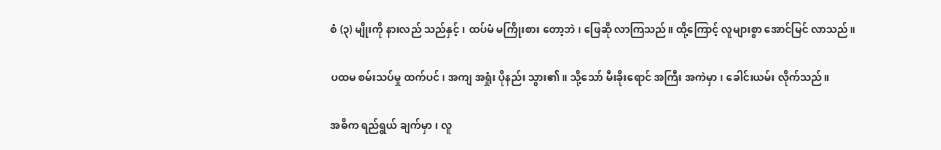စံ (၃) မျိုးကို နားလည် သည်နှင့်၊ ထပ်မံ မကြိုးစား တော့ဘဲ၊ ဖြေဆို လာကြသည်။ ထို့ကြောင့် လူများစွာ အောင်မြင် လာသည်။

ပထမ စမ်းသပ်မှု ထက်ပင်၊ အကျ အရှုံး ပိုနည်း သွား၏။ သို့သော် မီးခိုးရောင် အကြီး အကဲမှာ၊ ခေါင်းယမ်း လိုက်သည်။

အဓိက ရည်ရွယ် ချက်မှာ၊ လူ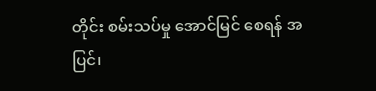တိုင်း စမ်းသပ်မှု အောင်မြင် စေရန် အပြင်၊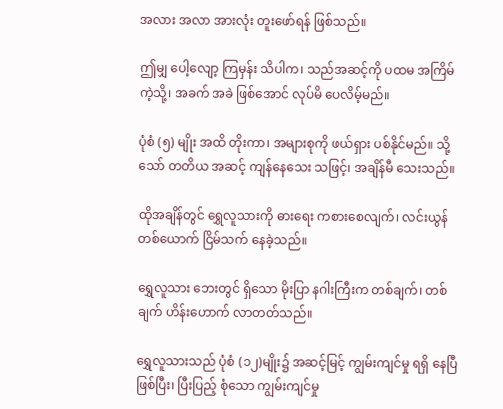အလား အလာ အားလုံး တူးဖော်ရန် ဖြစ်သည်။

ဤမျှ ပေါ့လျော့ ကြမှန်း သိပါက၊ သည်အဆင့်ကို ပထမ အကြိမ် ကဲ့သို့၊ အခက် အခဲ ဖြစ်အောင် လုပ်မိ ပေလိမ့်မည်။

ပုံစံ (၅) မျိုး အထိ တိုးကာ၊ အများစုကို ဖယ်ရှား ပစ်နိုင်မည်။ သို့သော် တတိယ အဆင့် ကျန်နေသေး သဖြင့်၊ အချိန်မီ သေးသည်။

ထိုအချိန်တွင် ရွှေလူသားကို ဓားရေး ကစားစေလျက်၊ လင်းယွန် တစ်ယောက် ငြိမ်သက် နေခဲ့သည်။

ရွှေလူသား ဘေးတွင် ရှိသော မိုးပြာ နဂါးကြီးက တစ်ချက်၊ တစ်ချက် ဟိန်းဟောက် လာတတ်သည်။

ရွှေလူသားသည် ပုံစံ (၁၂)မျိုး၌ အဆင့်မြင့် ကျွမ်းကျင်မှု ရရှိ နေပြီ ဖြစ်ပြီး၊ ပြီးပြည့် စုံသော ကျွမ်းကျင်မှု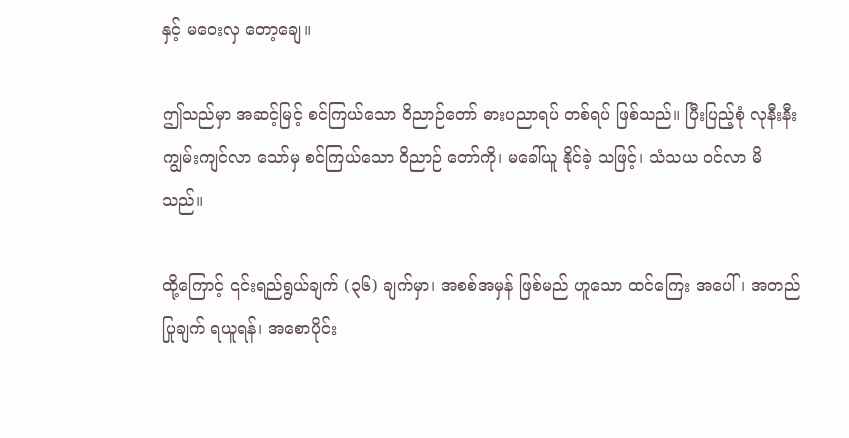နှင့် မဝေးလှ တော့ချေ။

ဤသည်မှာ အဆင့်မြင့် စင်ကြယ်သော ဝိညာဉ်တော် ဓားပညာရပ် တစ်ရပ် ဖြစ်သည်။ ပြီးပြည့်စုံ လုနီးနီး ကျွမ်းကျင်လာ သော်မှ စင်ကြယ်သော ဝိညာဉ် တော်ကို၊ မခေါ်ယူ နိုင်ခဲ့ သဖြင့်၊ သံသယ ဝင်လာ မိသည်။

ထို့ကြောင့် ၎င်းရည်ရွယ်ချက် (၃၆) ချက်မှာ၊ အစစ်အမှန် ဖြစ်မည် ဟူသော ထင်ကြေး အပေါ်၊ အတည် ပြုချက် ရယူရန်၊ အစောပိုင်း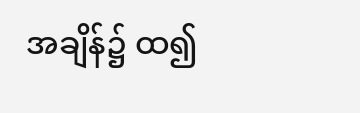အချိန်၌ ထ၍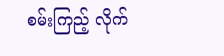စမ်းကြည့် လိုက်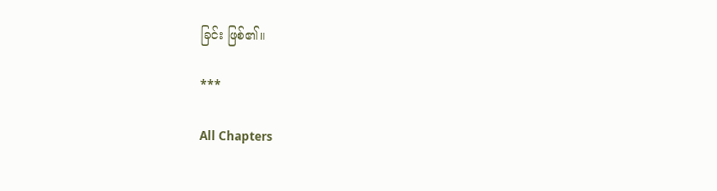ခြင်း ဖြစ်၏။

***

All Chapters